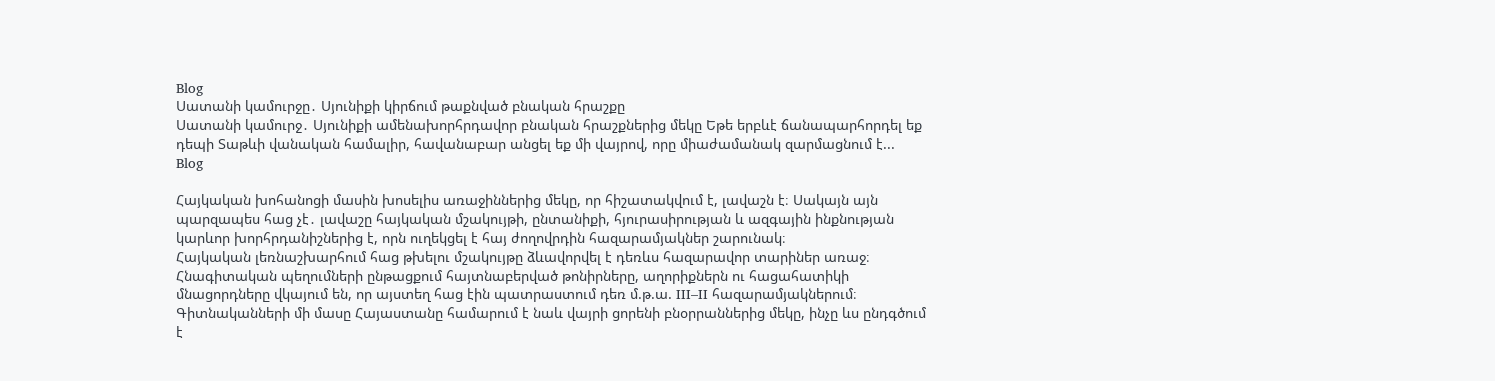Blog
Սատանի կամուրջը․ Սյունիքի կիրճում թաքնված բնական հրաշքը
Սատանի կամուրջ․ Սյունիքի ամենախորհրդավոր բնական հրաշքներից մեկը Եթե երբևէ ճանապարհորդել եք դեպի Տաթևի վանական համալիր, հավանաբար անցել եք մի վայրով, որը միաժամանակ զարմացնում է...
Blog

Հայկական խոհանոցի մասին խոսելիս առաջիններից մեկը, որ հիշատակվում է, լավաշն է։ Սակայն այն պարզապես հաց չէ․ լավաշը հայկական մշակույթի, ընտանիքի, հյուրասիրության և ազգային ինքնության կարևոր խորհրդանիշներից է, որն ուղեկցել է հայ ժողովրդին հազարամյակներ շարունակ։
Հայկական լեռնաշխարհում հաց թխելու մշակույթը ձևավորվել է դեռևս հազարավոր տարիներ առաջ։ Հնագիտական պեղումների ընթացքում հայտնաբերված թոնիրները, աղորիքներն ու հացահատիկի մնացորդները վկայում են, որ այստեղ հաց էին պատրաստում դեռ մ.թ.ա. III–II հազարամյակներում։
Գիտնականների մի մասը Հայաստանը համարում է նաև վայրի ցորենի բնօրրաններից մեկը, ինչը ևս ընդգծում է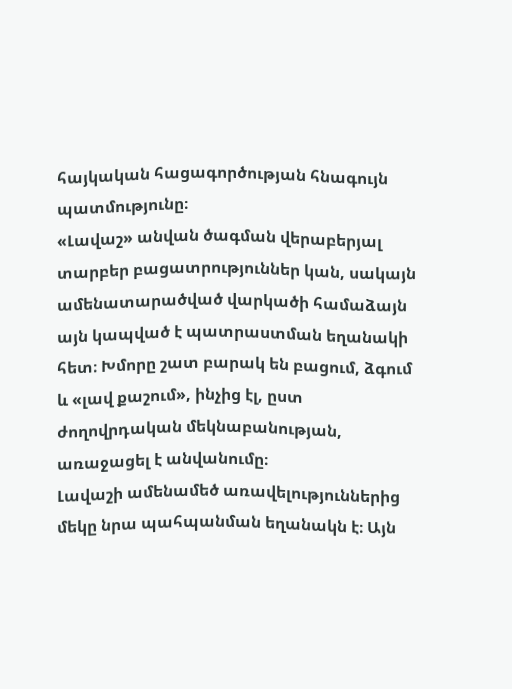հայկական հացագործության հնագույն պատմությունը։
«Լավաշ» անվան ծագման վերաբերյալ տարբեր բացատրություններ կան, սակայն ամենատարածված վարկածի համաձայն այն կապված է պատրաստման եղանակի հետ։ Խմորը շատ բարակ են բացում, ձգում և «լավ քաշում», ինչից էլ, ըստ ժողովրդական մեկնաբանության, առաջացել է անվանումը։
Լավաշի ամենամեծ առավելություններից մեկը նրա պահպանման եղանակն է։ Այն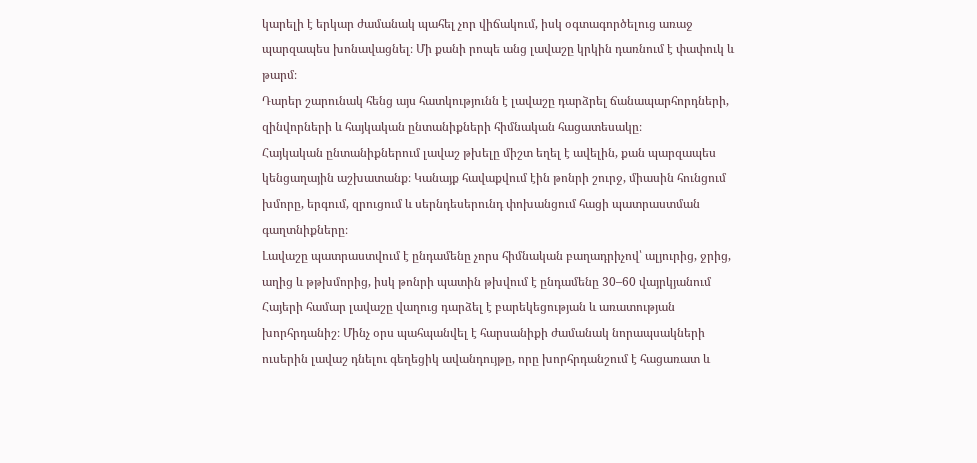կարելի է երկար ժամանակ պահել չոր վիճակում, իսկ օգտագործելուց առաջ պարզապես խոնավացնել։ Մի քանի րոպե անց լավաշը կրկին դառնում է փափուկ և թարմ։
Դարեր շարունակ հենց այս հատկությունն է լավաշը դարձրել ճանապարհորդների, զինվորների և հայկական ընտանիքների հիմնական հացատեսակը։
Հայկական ընտանիքներում լավաշ թխելը միշտ եղել է ավելին, քան պարզապես կենցաղային աշխատանք։ Կանայք հավաքվում էին թոնրի շուրջ, միասին հունցում խմորը, երգում, զրուցում և սերնդեսերունդ փոխանցում հացի պատրաստման գաղտնիքները։
Լավաշը պատրաստվում է ընդամենը չորս հիմնական բաղադրիչով՝ ալյուրից, ջրից, աղից և թթխմորից, իսկ թոնրի պատին թխվում է ընդամենը 30–60 վայրկյանում
Հայերի համար լավաշը վաղուց դարձել է բարեկեցության և առատության խորհրդանիշ։ Մինչ օրս պահպանվել է հարսանիքի ժամանակ նորապսակների ուսերին լավաշ դնելու գեղեցիկ ավանդույթը, որը խորհրդանշում է հացառատ և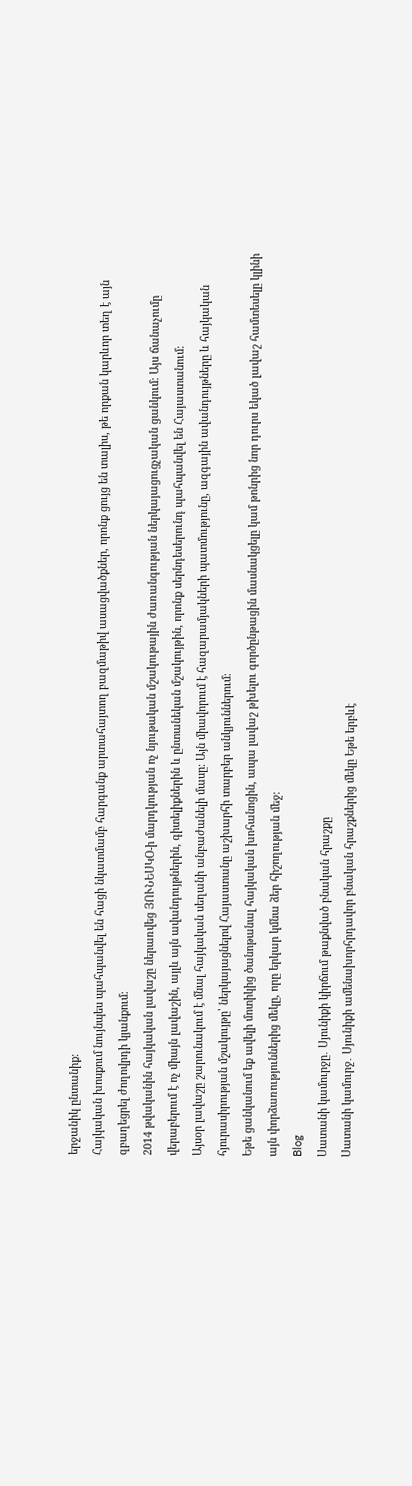երջանիկ ընտանիք։
Հայկական խոսքում նույնպես պահպանվել են հացի նկատմամբ հարգանք արտահայտող բազմաթիվ ասացվածքներ, որոնք ցույց են տալիս, թե որքան կարևոր տեղ է այն զբաղեցրել ժողովրդի կյանքում։
2014 թվականին հայկական լավաշը ներառվեց ՅՈՒՆԵՍԿՕ-ի մարդկության ոչ նյութական մշակութային ժառանգության ներկայացուցչական ցանկում։ Այս ճանաչումը վերաբերում է ոչ միայն լավաշին, այլև այն ավանդույթներին, գիտելիքներին և ընտանեկան մշակույթին, որոնք սերնդեսերունդ պահպանվել են Հայաստանում։
Այսօր լավաշը շարունակում է մնալ հայկական սեղանի անբաժանելի մասը։ Այն միավորում է հազարամյակների պատմությունը, ազգային ավանդույթները և հայկական հյուրասիրության մշակույթը՝ ներկայացնելով Հայաստանը աշխարհի տարբեր անկյուններում։
Եթե ցանկանում եք ավելի մոտիկից ծանոթանալ հայկական խոհանոցին, ապա լավաշ թխելու գործընթացին մասնակցելը կամ թոնրից նոր դուրս եկած լավաշ համտեսելը կլինի այն փորձառություններից մեկը, որը երկար կմնա ձեր հիշողության մեջ։
Blog
Սատանի կամուրջը․ Սյունիքի կիրճում թաքնված բնական հրաշքը
Սատանի կամուրջ․ Սյունիքի ամենախորհրդավոր բնական հրաշքներից մեկը Եթե երբևէ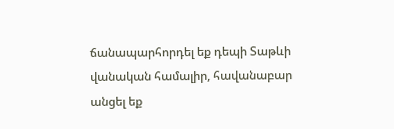ճանապարհորդել եք դեպի Տաթևի վանական համալիր, հավանաբար անցել եք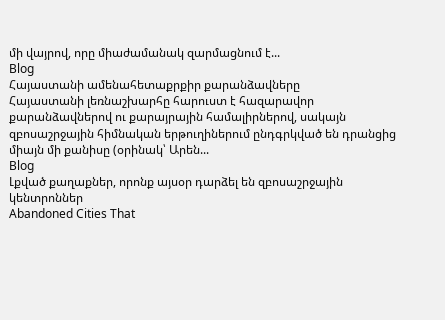մի վայրով, որը միաժամանակ զարմացնում է...
Blog
Հայաստանի ամենահետաքրքիր քարանձավները
Հայաստանի լեռնաշխարհը հարուստ է հազարավոր քարանձավներով ու քարայրային համալիրներով, սակայն զբոսաշրջային հիմնական երթուղիներում ընդգրկված են դրանցից միայն մի քանիսը (օրինակ՝ Արեն...
Blog
Լքված քաղաքներ, որոնք այսօր դարձել են զբոսաշրջային կենտրոններ
Abandoned Cities That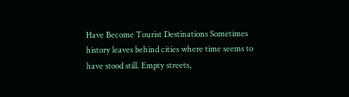Have Become Tourist Destinations Sometimes history leaves behind cities where time seems to have stood still. Empty streets,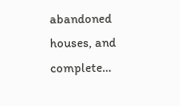abandoned houses, and complete...